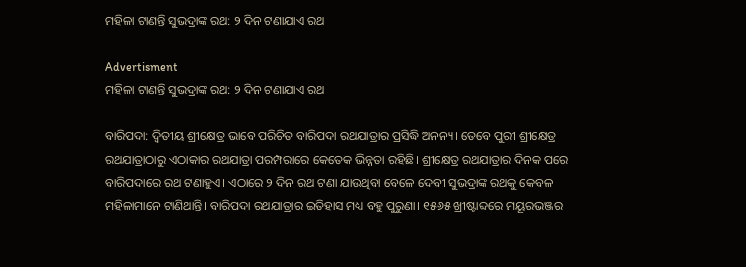ମହିଳା ଟାଣନ୍ତି ସୁଭଦ୍ରାଙ୍କ ରଥ: ୨ ଦିନ ଟଣାଯାଏ ରଥ

Advertisment
ମହିଳା ଟାଣନ୍ତି ସୁଭଦ୍ରାଙ୍କ ରଥ: ୨ ଦିନ ଟଣାଯାଏ ରଥ

ବାରିପଦା: ଦ୍ବିତୀୟ ଶ୍ରୀକ୍ଷେତ୍ର ଭାବେ ପରିଚିତ ବାରିପଦା ରଥଯାତ୍ରାର ପ୍ରସିଦ୍ଧି ଅନନ୍ୟ। ତେବେ ପୁରୀ ଶ୍ରୀକ୍ଷେତ୍ର ରଥଯାତ୍ରାଠାରୁ ଏଠାକାର ରଥଯାତ୍ରା ପରମ୍ପରାରେ କେତେକ ଭିନ୍ନତା ରହିଛି। ଶ୍ରୀକ୍ଷେତ୍ର ରଥଯାତ୍ରାର ଦିନକ ପରେ ବାରିପଦାରେ ରଥ ଟଣାହୁଏ। ଏଠାରେ ୨ ଦିନ ରଥ ଟଣା ଯାଉଥିବା ବେଳେ ଦେବୀ ସୁଭଦ୍ର‌ାଙ୍କ ରଥକୁ କେବଳ ମହିଳାମାନେ ଟାଣିଥାନ୍ତି। ବାରିପଦା ରଥଯାତ୍ରାର ଇତିହାସ ମଧ୍ୟ ବହୁ ପୁରୁଣା। ୧୫୬୫ ଖ୍ରୀଷ୍ଟାବ୍ଦରେ ମୟୂରଭଞ୍ଜର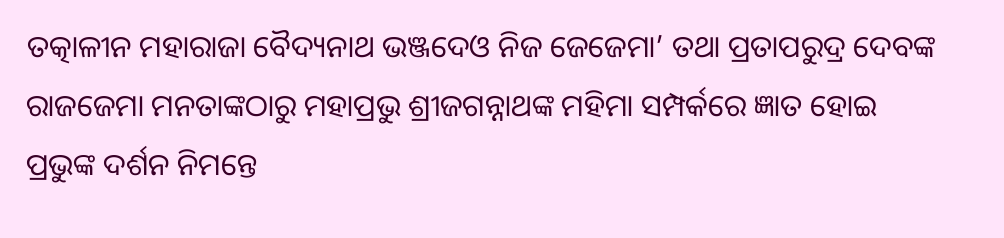ତତ୍କାଳୀନ ମହାରାଜା ବୈଦ୍ୟନାଥ ଭଞ୍ଜଦେଓ ନିଜ ଜେଜେମା’ ତଥା ପ୍ରତାପରୁଦ୍ର ଦେବଙ୍କ ରାଜ‌ଜେମା ମନତାଙ୍କଠାରୁ ମହାପ୍ରଭୁ ଶ୍ରୀଜଗନ୍ନାଥଙ୍କ ମହିମା ସମ୍ପର୍କରେ ଜ୍ଞାତ ହୋଇ ପ୍ରଭୁଙ୍କ ଦର୍ଶନ ନିମନ୍ତେ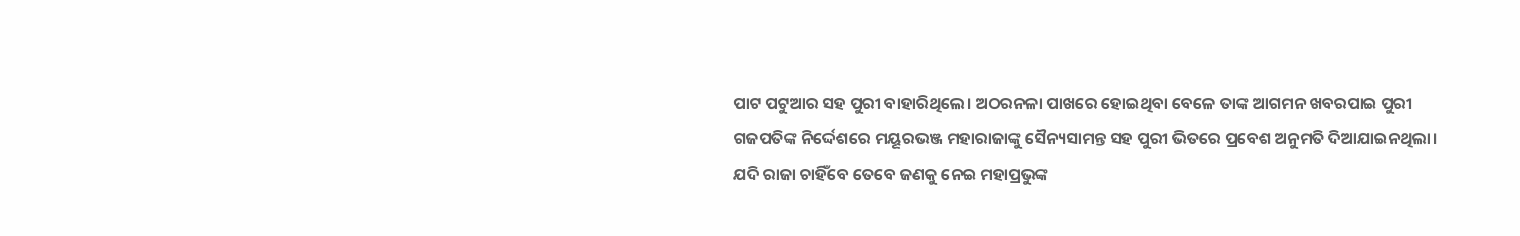ପାଟ ପଟୁଆର ସହ ପୁରୀ ବାହାରିଥିଲେ। ଅଠରନଳା ପାଖରେ ହୋଇଥିବା ବେଳେ ତାଙ୍କ ଆଗମନ ଖବରପାଇ ପୁରୀ ଗଜପତିଙ୍କ ନିର୍ଦ୍ଦେଶରେ ମୟୂରଭଞ୍ଜ ମହାରାଜାଙ୍କୁ ସୈନ୍ୟସାମନ୍ତ ସହ ପୁରୀ ଭିତରେ ପ୍ରବେଶ ଅନୁମତି ଦିଆଯାଇନଥିଲା। ଯଦି ରାଜା ଚାହିଁବେ ତେବେ ଜଣକୁ ନେଇ ମହାପ୍ରଭୁଙ୍କ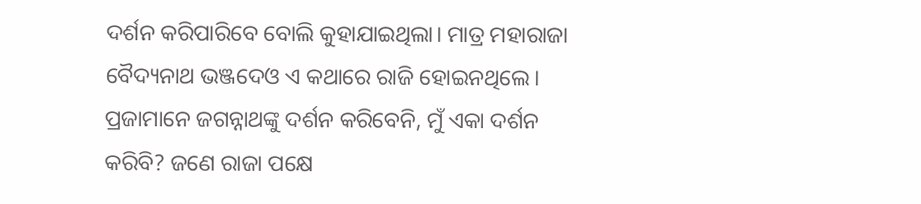ଦର୍ଶନ କରିପାରିବେ ବୋଲି କୁହାଯାଇଥିଲା। ମାତ୍ର ମହାରାଜା ବୈଦ୍ୟନାଥ ଭଞ୍ଜଦେଓ ଏ କଥ‌ାରେ ରାଜି ହୋଇନଥିଲେ। ପ୍ରଜାମାନେ ଜଗନ୍ନାଥଙ୍କୁ ଦର୍ଶନ କରିବେନି, ମୁଁ ଏକା ଦର୍ଶନ କରିବି? ଜଣେ ରାଜା ପକ୍ଷେ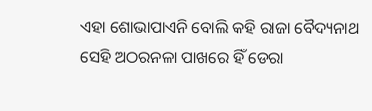ଏହା ଶୋଭାପାଏନି ବୋଲି କହି ରାଜା ବୈଦ୍ୟନାଥ ସେହି ଅଠରନଳା ପାଖରେ ହିଁ ଡେରା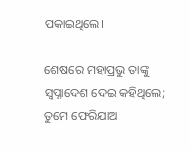ପକାଇଥିଲେ।

ଶେଷରେ ମହାପ୍ରଭୁ ତାଙ୍କୁ ସ୍ୱପ୍ନାଦେଶ ଦେଇ କହିଥିଲେ; ତୁମେ ଫେରିଯାଅ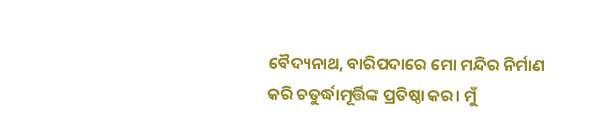ବୈଦ୍ୟନାଥ, ବାରିପଦାରେ ମୋ ମନ୍ଦିର ନିର୍ମାଣ କରି ଚତୁର୍ଦ୍ଧାମୂର୍ତ୍ତିଙ୍କ ପ୍ରତିଷ୍ଠା କର। ମୁଁ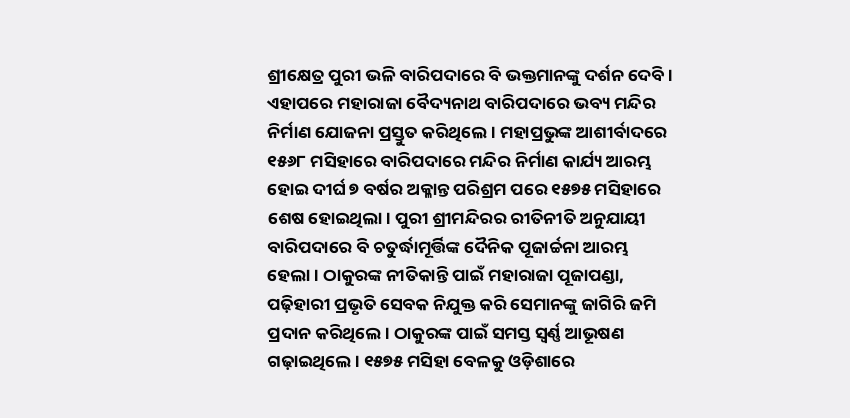ଶ୍ରୀକ୍ଷେତ୍ର ପୁରୀ ଭଳି ବାରିପଦାରେ ବି ଭକ୍ତମାନଙ୍କୁ ଦର୍ଶନ ଦେବି। ଏହାପରେ ମହାରାଜା ବୈଦ୍ୟନାଥ ବାରିପଦାରେ ଭବ୍ୟ ମନ୍ଦିର ନିର୍ମାଣ ଯୋଜନା ପ୍ରସ୍ତୁତ କରିଥିଲେ। ମହାପ୍ରଭୁଙ୍କ ଆଶୀର୍ବାଦରେ ୧୫୬୮ ମସିହାରେ ବାରିପଦାରେ ମନ୍ଦିର ନିର୍ମାଣ କାର୍ଯ୍ୟ ଆରମ୍ଭ ହୋଇ ଦୀର୍ଘ ୭ ବର୍ଷର ଅକ୍ଳାନ୍ତ ପରିଶ୍ରମ ପରେ ୧୫୭୫ ମସିହାରେ ଶେଷ ହୋଇଥିଲା। ପୁରୀ ଶ୍ରୀମନ୍ଦିରର ରୀତିନୀତି ଅନୁଯାୟୀ ବାରିପଦାରେ ବି ଚତୁର୍ଦ୍ଧାମୂର୍ତ୍ତିଙ୍କ ଦୈନିକ ପୂଜାର୍ଚ୍ଚନା ଆରମ୍ଭ ହେଲା। ଠାକୁରଙ୍କ ନୀତିକାନ୍ତି ପାଇଁ ମହାରାଜା ପୂଜାପଣ୍ଡା, ପଢ଼ିହାରୀ ପ୍ରଭୃତି ସେବକ ନିଯୁକ୍ତ କରି ସେମାନଙ୍କୁ ଜାଗିରି ଜମି ପ୍ରଦାନ କରିଥିଲେ। ଠାକୁରଙ୍କ ପାଇଁ ସମସ୍ତ ସ୍ବର୍ଣ୍ଣ ଆଭୂଷଣ ଗଢ଼ାଇଥିଲେ। ୧୫୭୫ ମସିହା ବେଳକୁ ଓଡ଼ିଶାରେ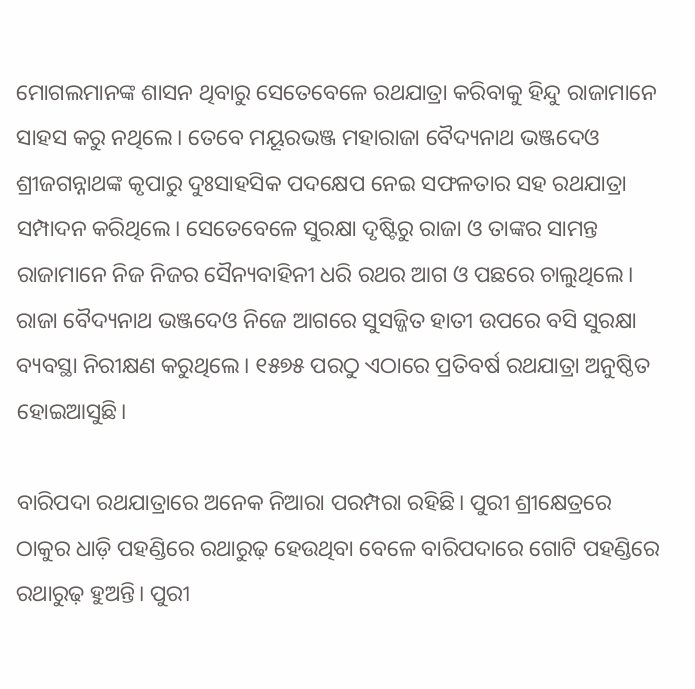ମୋଗଲମାନଙ୍କ ଶାସନ ଥିବାରୁ ସେତେବେଳେ ରଥଯାତ୍ରା କରିବାକୁ ହିନ୍ଦୁ ରାଜାମାନେ ସାହସ କରୁ ନଥିଲେ। ତେବେ ମୟୂରଭଞ୍ଜ ମହାରାଜା ବୈଦ୍ୟନାଥ ଭଞ୍ଜଦେଓ ଶ୍ରୀଜଗନ୍ନାଥଙ୍କ କୃପାରୁ ଦୁଃସାହସିକ ପଦକ୍ଷେପ ନେଇ ସଫଳତାର ସହ ରଥଯାତ୍ରା ସମ୍ପାଦନ କରିଥିଲେ। ସେତେବେଳେ ସୁରକ୍ଷା ଦୃଷ୍ଟିରୁ ରାଜା ଓ ତାଙ୍କର ସାମନ୍ତ ରାଜାମାନେ ନିଜ ନିଜର ସୈନ୍ୟବାହିନୀ ଧରି ରଥର ଆଗ ଓ ପଛରେ ଚାଲୁଥିଲେ। ରାଜା ବୈଦ୍ୟନାଥ ଭଞ୍ଜଦେଓ ନିଜେ ଆଗରେ ସୁସଜ୍ଜିତ ହାତୀ ଉପରେ ବସି ସୁରକ୍ଷା ବ୍ୟବସ୍ଥା ନିରୀକ୍ଷଣ କରୁଥିଲେ। ୧୫୭୫ ପରଠୁ ଏଠାରେ ପ୍ରତିବର୍ଷ ରଥଯାତ୍ରା ଅନୁଷ୍ଠିତ ହୋଇଆସୁଛି।

ବାରିପଦା ରଥଯାତ୍ରାରେ ଅନେକ ନିଆରା ପରମ୍ପରା ରହିଛି। ପୁରୀ ଶ୍ରୀକ୍ଷେତ୍ରରେ ଠାକୁର ଧାଡ଼ି ପହଣ୍ଡିରେ ରଥାରୁଢ଼ ହେଉଥିବା ବେଳେ ବାରିପଦାରେ ଗୋଟି ପହଣ୍ଡିରେ ରଥାରୁଢ଼ ହୁଅନ୍ତି। ପୁରୀ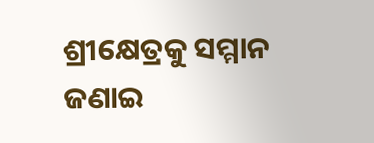ଶ୍ରୀକ୍ଷେତ୍ରକୁ ସମ୍ମାନ ଜଣାଇ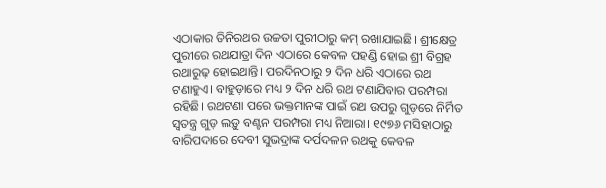ଏଠାକାର ତିନିରଥର ଉଚ୍ଚତା ପୁରୀଠାରୁ କମ୍‌ ରଖାଯାଇଛି। ଶ୍ରୀକ୍ଷେତ୍ର ପୁରୀରେ ରଥଯାତ୍ରା ଦିନ ଏଠାରେ କେବଳ ପହଣ୍ଡି ହୋଇ ଶ୍ରୀ ବିଗ୍ରହ ରଥାରୁଢ଼ ହୋଇଥାନ୍ତି। ପ‌ରଦିନଠାରୁ ୨ ଦିନ ଧରି ଏଠାରେ ରଥ ଟଣାହୁଏ। ବାହୁଡ଼ାରେ ମଧ୍ୟ ୨ ଦିନ ଧରି ରଥ ଟଣାଯିବାର ପରମ୍ପରା ରହିଛି। ରଥଟଣା ପରେ ଭକ୍ତମାନଙ୍କ ପାଇଁ ରଥ ଉପରୁ ଗୁଡ଼ରେ ନିର୍ମିତ ସ୍ୱତନ୍ତ୍ର ଗୁଡ଼ ଲଡ଼ୁ ବଣ୍ଟନ ପରମ୍ପରା ମଧ୍ୟ ନିଆରା। ୧୯୭୬ ମସିହାଠାରୁ ବାରିପଦାରେ ଦେବୀ ସୁଭଦ୍ରାଙ୍କ ଦର୍ପଦଳନ ରଥକୁ କେବଳ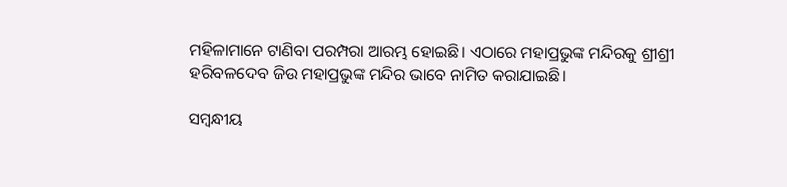ମହିଳାମାନେ ଟାଣିବା ପରମ୍ପରା ଆରମ୍ଭ ହୋଇଛି। ଏଠାରେ ମହାପ୍ରଭୁଙ୍କ ମନ୍ଦିରକୁ ଶ୍ରୀଶ୍ରୀ ହରିବଳଦେବ ଜିଉ ମହାପ୍ରଭୁଙ୍କ ମନ୍ଦିର ଭାବେ ନାମିତ କରାଯାଇଛି।

ସମ୍ବନ୍ଧୀୟ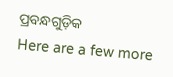ପ୍ରବନ୍ଧଗୁଡ଼ିକ
Here are a few more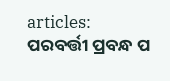articles:
ପରବର୍ତ୍ତୀ ପ୍ରବନ୍ଧ ପ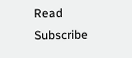Read
Subscribe